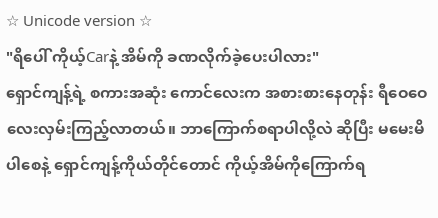☆ Unicode version ☆
"ရိပေါ် ကိုယ့်Carနဲ့ အိမ်ကို ခဏလိုက်ခဲ့ပေးပါလား"
ရှောင်ကျန့်ရဲ့ စကားအဆုံး ကောင်လေးက အစားစားနေတုန်း ရီဝေဝေလေးလှမ်းကြည့်လာတယ်။ ဘာကြောက်စရာပါလို့လဲ ဆိုပြီး မမေးမိပါစေနဲ့ ရှောင်ကျန့်ကိုယ်တိုင်တောင် ကိုယ့်အိမ်ကိုကြောက်ရ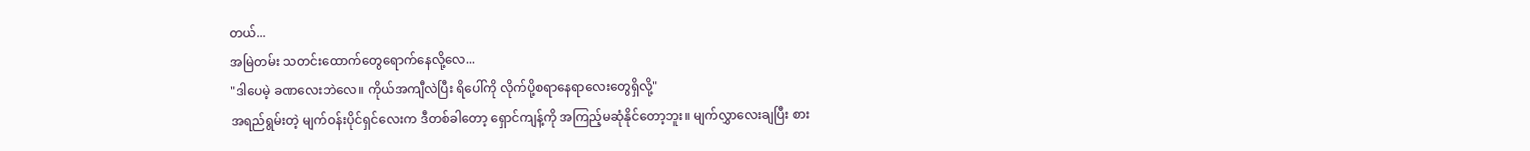တယ်...
အမြဲတမ်း သတင်းထောက်တွေရောက်နေလို့လေ...
"ဒါပေမဲ့ ခဏလေးဘဲလေ။ ကိုယ်အကျီလဲပြီး ရိပေါ်ကို လိုက်ပို့စရာနေရာလေးတွေရှိလို့"
အရည်ရွမ်းတဲ့ မျက်ဝန်းပိုင်ရှင်လေးက ဒီတစ်ခါတော့ ရှောင်ကျန့်ကို အကြည့်မဆုံနိုင်တော့ဘူး။ မျက်လွှာလေးချပြီး စား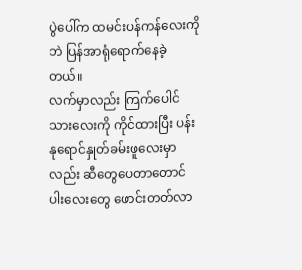ပွဲပေါ်က ထမင်းပန်ကန်လေးကိုဘဲ ပြန်အာရုံရောက်နေခဲ့တယ်။
လက်မှာလည်း ကြက်ပေါင်သားလေးကို ကိုင်ထားပြီး ပန်းနုရောင်နှုတ်ခမ်းဖူလေးမှာလည်း ဆီတွေပေတာတောင် ပါးလေးတွေ ဖောင်းတတ်လာ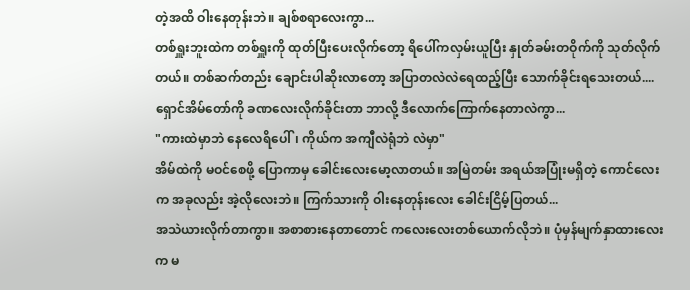တဲ့အထိ ဝါးနေတုန်းဘဲ။ ချစ်စရာလေးကွာ...
တစ်ရှူးဘူးထဲက တစ်ရှူးကို ထုတ်ပြီးပေးလိုက်တော့ ရိပေါ်ကလှမ်းယူပြီး နှုတ်ခမ်းတဝိုက်ကို သုတ်လိုက်တယ်။ တစ်ဆက်တည်း ချောင်းပါဆိုးလာတော့ အပြာတလဲလဲရေထည့်ပြီး သောက်ခိုင်းရသေးတယ်....
ရှောင်အိမ်တော်ကို ခဏလေးလိုက်ခိုင်းတာ ဘာလို့ ဒီလောက်ကြောက်နေတာလဲကွာ...
"ကားထဲမှာဘဲ နေလေရိပေါ်၊ ကိုယ်က အကျီလဲရုံဘဲ လဲမှာ"
အိမ်ထဲကို မဝင်စေဖို့ ပြောကာမှ ခေါင်းလေးမော့လာတယ်။ အမြဲတမ်း အရယ်အပြုံးမရှိတဲ့ ကောင်လေးက အခုလည်း အဲ့လိုလေးဘဲ။ ကြက်သားကို ဝါးနေတုန်းလေး ခေါင်းငြိမ့်ပြတယ်...
အသဲယားလိုက်တာကွာ။ အစာစားနေတာတောင် ကလေးလေးတစ်ယောက်လိုဘဲ။ ပုံမှန်မျက်နှာထားလေးက မ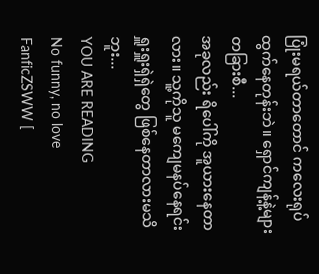ပြုံးမရယ်တာတောင် ကလေးရုပ်ထွက်နေတုန်းဘဲ။ ရှောင်ကျန့်နဲ့များ တခြားစီ...
အခုလည်း ရိပေါ်ကို အူယားနေတာလား။ သူ့ကိုသူ မကျေမနပ်နေရင်း ရှူးရှူးရှဲရှဲတွေ ဖြစ်နေတာလားမသိဘူး...
YOU ARE READING
No funny, no love
FanficZSWW [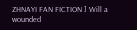ZHNAYI FAN FICTION ] Will a wounded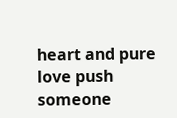heart and pure love push someone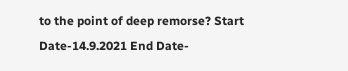to the point of deep remorse? Start Date-14.9.2021 End Date-